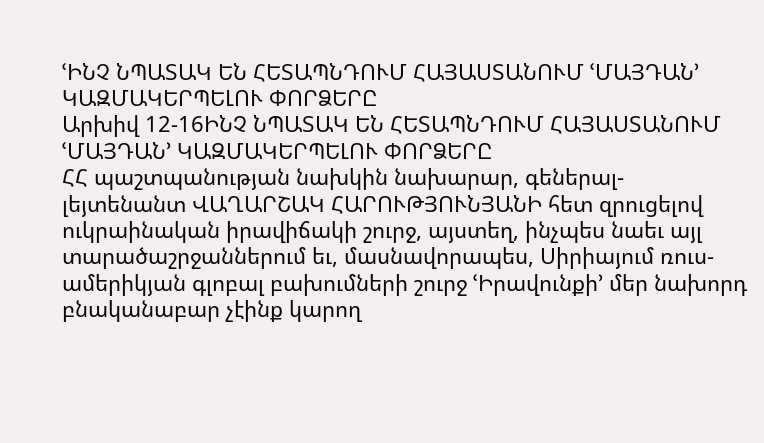ՙԻՆՉ ՆՊԱՏԱԿ ԵՆ ՀԵՏԱՊՆԴՈՒՄ ՀԱՅԱՍՏԱՆՈՒՄ ՙՄԱՅԴԱՆ՚ ԿԱԶՄԱԿԵՐՊԵԼՈՒ ՓՈՐՁԵՐԸ
Արխիվ 12-16ԻՆՉ ՆՊԱՏԱԿ ԵՆ ՀԵՏԱՊՆԴՈՒՄ ՀԱՅԱՍՏԱՆՈՒՄ ՙՄԱՅԴԱՆ՚ ԿԱԶՄԱԿԵՐՊԵԼՈՒ ՓՈՐՁԵՐԸ
ՀՀ պաշտպանության նախկին նախարար, գեներալ-լեյտենանտ ՎԱՂԱՐՇԱԿ ՀԱՐՈՒԹՅՈՒՆՅԱՆԻ հետ զրուցելով ուկրաինական իրավիճակի շուրջ, այստեղ, ինչպես նաեւ այլ տարածաշրջաններում եւ, մասնավորապես, Սիրիայում ռուս-ամերիկյան գլոբալ բախումների շուրջ ՙԻրավունքի՚ մեր նախորդ բնականաբար չէինք կարող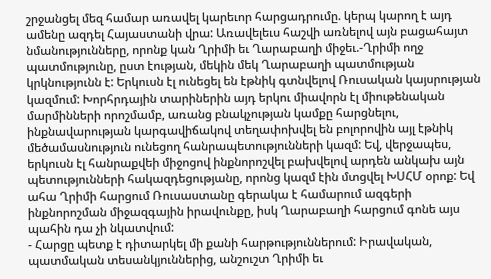շրջանցել մեզ համար առավել կարեւոր հարցադրումը. կերպ կարող է այդ ամենը ազդել Հայաստանի վրա: Առավելեւս հաշվի առնելով այն բացահայտ նմանությունները, որոնք կան Ղրիմի եւ Ղարաբաղի միջեւ.-Ղրիմի ողջ պատմությունը, ըստ էության, մեկին մեկ Ղարաբաղի պատմության կրկնությունն է: Երկուսն էլ ունեցել են էթնիկ գտնվելով Ռուսական կայսրության կազմում: Խորհրդային տարիներին այդ երկու միավորն էլ միութենական մարմինների որոշմամբ, առանց բնակչության կամքը հարցնելու, ինքնավարության կարգավիճակով տեղափոխվել են բոլորովին այլ էթնիկ մեծամասնություն ունեցող հանրապետությունների կազմ: Եվ, վերջապես, երկուսն էլ հանրաքվեի միջոցով ինքնորոշվել բախվելով արդեն անկախ այն պետությունների հակազդեցությանը, որոնց կազմ էին մտցվել ԽՍՀՄ օրոք: Եվ ահա Ղրիմի հարցում Ռուսաստանը գերակա է համարում ազգերի ինքնորոշման միջազգային իրավունքը, իսկ Ղարաբաղի հարցում գոնե այս պահին դա չի նկատվում:
- Հարցը պետք է դիտարկել մի քանի հարթություններում: Իրավական, պատմական տեսանկյուններից, անշուշտ Ղրիմի եւ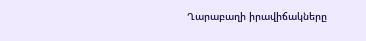Ղարաբաղի իրավիճակները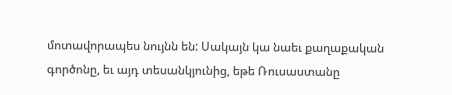մոտավորապես նույնն են: Սակայն կա նաեւ քաղաքական գործոնը, եւ այդ տեսանկյունից, եթե Ռուսաստանը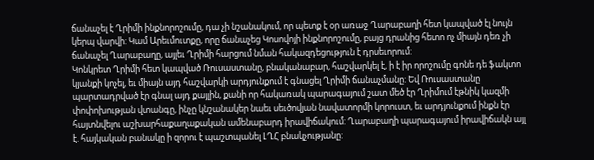ճանաչել է Ղրիմի ինքնորոշումը, դա չի նշանակում, որ պետք է օր առաջ Ղարաբաղի հետ կապված էլ նույն կերպ վարվի: Կամ Արեւմուտքը, որը ճանաչեց Կոսովոյի ինքնորոշումը, բայց դրանից հետո ոչ միայն դեռ չի ճանաչել Ղարաբաղը, այլեւ Ղրիմի հարցում նման հակազդեցություն է դրսեւորում:
Կոնկրետ Ղրիմի հետ կապված Ռուսաստանը, բնականաբար, հաշվարկել է, ի է իր որոշումը գոնե դե ֆակտո կյանքի կոչել, եւ միայն այդ հաշվարկի արդյունքում է գնացել Ղրիմի ճանաչմանը: Եվ Ռուսաստանը պարտադրված էր գնալ այդ քայլին, քանի որ հակառակ պարագայում շատ մեծ էր Ղրիմում էթնիկ կազմի փոփոխության վտանգը, ինչը կնշանակեր նաեւ սեւծովյան նավատորմի կորուստ, եւ արդյունքում ինքն էր հայտնվելու աշխարհաքաղաքական ամենաբարդ իրավիճակում: Ղարաբաղի պարագայում իրավիճակն այլ է. հայկական բանակը ի զորու է պաշտպանել ԼՂՀ բնակչությանը: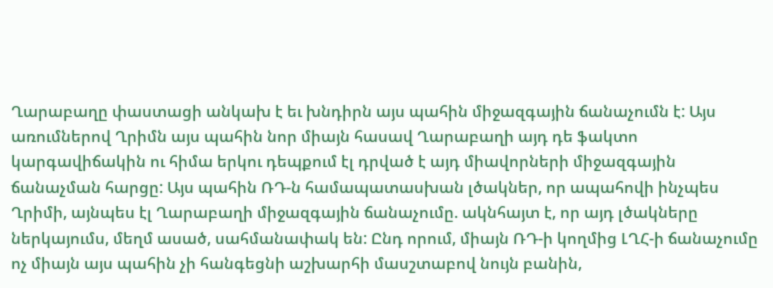Ղարաբաղը փաստացի անկախ է եւ խնդիրն այս պահին միջազգային ճանաչումն է: Այս առումներով Ղրիմն այս պահին նոր միայն հասավ Ղարաբաղի այդ դե ֆակտո կարգավիճակին ու հիմա երկու դեպքում էլ դրված է այդ միավորների միջազգային ճանաչման հարցը: Այս պահին ՌԴ-ն համապատասխան լծակներ, որ ապահովի ինչպես Ղրիմի, այնպես էլ Ղարաբաղի միջազգային ճանաչումը. ակնհայտ է, որ այդ լծակները ներկայումս, մեղմ ասած, սահմանափակ են: Ընդ որում, միայն ՌԴ-ի կողմից ԼՂՀ-ի ճանաչումը ոչ միայն այս պահին չի հանգեցնի աշխարհի մասշտաբով նույն բանին,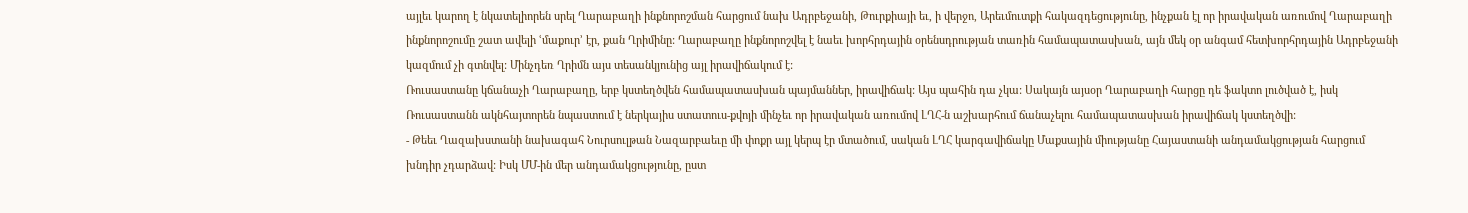այլեւ կարող է նկատելիորեն սրել Ղարաբաղի ինքնորոշման հարցում նախ Ադրբեջանի, Թուրքիայի եւ, ի վերջո, Արեւմուտքի հակազդեցությունը, ինչքան էլ որ իրավական առումով Ղարաբաղի ինքնորոշումը շատ ավելի ՙմաքուր՚ էր, քան Ղրիմինը: Ղարաբաղը ինքնորոշվել է նաեւ խորհրդային օրենսդրության տառին համապատասխան, այն մեկ օր անգամ հետխորհրդային Ադրբեջանի կազմում չի գտնվել: Մինչդեռ Ղրիմն այս տեսանկյունից այլ իրավիճակում է:
Ռուսաստանը կճանաչի Ղարաբաղը, երբ կստեղծվեն համապատասխան պայմաններ, իրավիճակ: Այս պահին դա չկա: Սակայն այսօր Ղարաբաղի հարցը դե ֆակտո լուծված է, իսկ Ռուսաստանն ակնհայտորեն նպաստում է ներկայիս ստատուս-քվոյի մինչեւ որ իրավական առումով ԼՂՀ-ն աշխարհում ճանաչելու համապատասխան իրավիճակ կստեղծվի:
- Թեեւ Ղազախստանի նախագահ Նուրսուլթան Նազարբաեւը մի փոքր այլ կերպ էր մտածում, սական ԼՂՀ կարգավիճակը Մաքսային միությանը Հայաստանի անդամակցության հարցում խնդիր չդարձավ: Իսկ ՄՄ-ին մեր անդամակցությունը, ըստ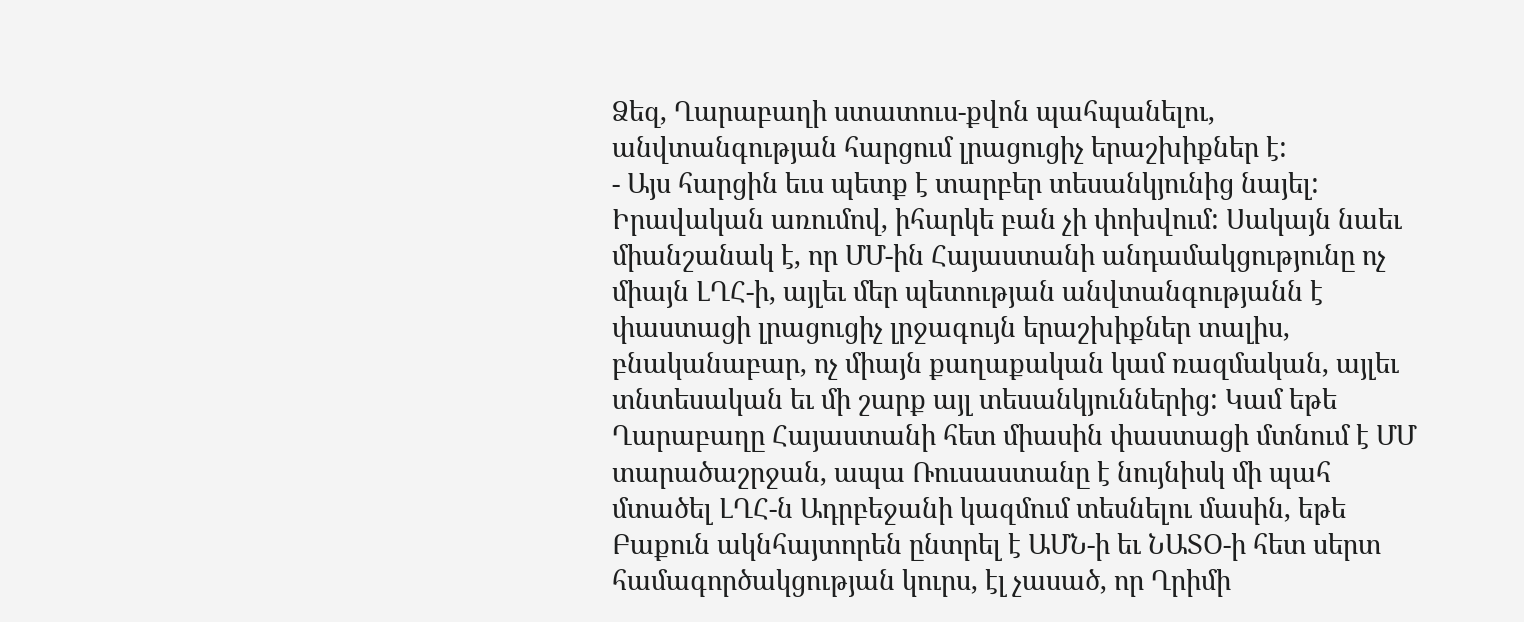Ձեզ, Ղարաբաղի ստատուս-քվոն պահպանելու, անվտանգության հարցում լրացուցիչ երաշխիքներ է:
- Այս հարցին եւս պետք է տարբեր տեսանկյունից նայել: Իրավական առումով, իհարկե բան չի փոխվում: Սակայն նաեւ միանշանակ է, որ ՄՄ-ին Հայաստանի անդամակցությունը ոչ միայն ԼՂՀ-ի, այլեւ մեր պետության անվտանգությանն է փաստացի լրացուցիչ լրջագույն երաշխիքներ տալիս, բնականաբար, ոչ միայն քաղաքական կամ ռազմական, այլեւ տնտեսական եւ մի շարք այլ տեսանկյուններից: Կամ եթե Ղարաբաղը Հայաստանի հետ միասին փաստացի մտնում է ՄՄ տարածաշրջան, ապա Ռուսաստանը է նույնիսկ մի պահ մտածել ԼՂՀ-ն Ադրբեջանի կազմում տեսնելու մասին, եթե Բաքուն ակնհայտորեն ընտրել է ԱՄՆ-ի եւ ՆԱՏՕ-ի հետ սերտ համագործակցության կուրս, էլ չասած, որ Ղրիմի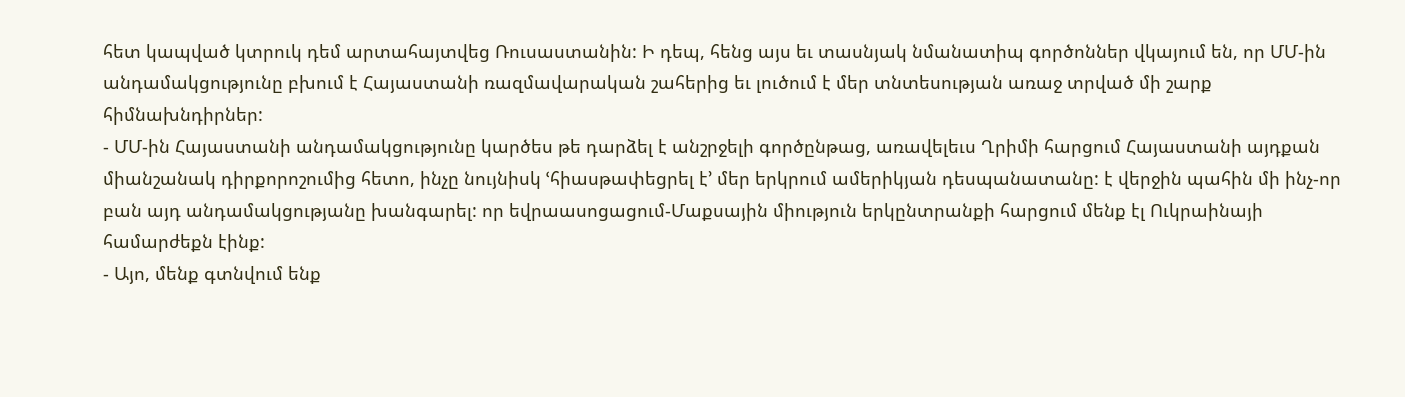հետ կապված կտրուկ դեմ արտահայտվեց Ռուսաստանին: Ի դեպ, հենց այս եւ տասնյակ նմանատիպ գործոններ վկայում են, որ ՄՄ-ին անդամակցությունը բխում է Հայաստանի ռազմավարական շահերից եւ լուծում է մեր տնտեսության առաջ տրված մի շարք հիմնախնդիրներ:
- ՄՄ-ին Հայաստանի անդամակցությունը կարծես թե դարձել է անշրջելի գործընթաց, առավելեւս Ղրիմի հարցում Հայաստանի այդքան միանշանակ դիրքորոշումից հետո, ինչը նույնիսկ ՙհիասթափեցրել է՚ մեր երկրում ամերիկյան դեսպանատանը: է վերջին պահին մի ինչ-որ բան այդ անդամակցությանը խանգարել: որ եվրաասոցացում-Մաքսային միություն երկընտրանքի հարցում մենք էլ Ուկրաինայի համարժեքն էինք:
- Այո, մենք գտնվում ենք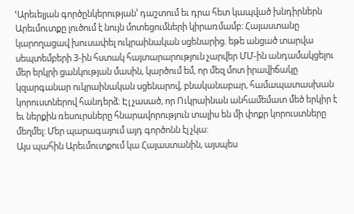ՙԱրեւելյան գործընկերության՚ դաշտում եւ դրա հետ կապված խնդիրներն Արեւմուտքը լուծում է նույն մոտեցումների կիրառմամբ: Հայաստանը կարողացավ խուսափել ուկրաինական սցենարից. եթե անցած տարվա սեպտեմբերի 3-ին հստակ հայտարարություն չարվեր ՄՄ-ին անդամակցելու մեր երկրի ցանկության մասին, կարծում եմ, որ մեզ մոտ իրավիճակը կզարգանար ուկրաինական սցենարով, բնականաբար, համապատասխան կորուստներով հանդերձ: Էլ չասած, որ Ուկրաինան անհամեմատ մեծ երկիր է եւ ներքին ռեսուրսները հնարավորություն տալիս են մի փոքր կորուստները մեղմել: Մեր պարագայում այդ գործոնն էլ չկա:
Այս պահին Արեւմուտքում կա Հայաստանին, այսպես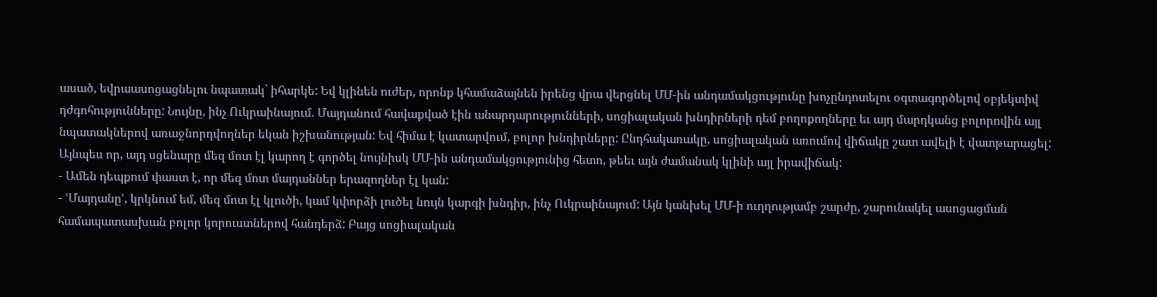ասած, եվրաասոցացնելու նպատակ` իհարկե: Եվ կլինեն ուժեր, որոնք կհամաձայնեն իրենց վրա վերցնել ՄՄ-ին անդամակցությունը խոչընդոտելու օգտագործելով օբյեկտիվ դժգոհությունները: Նույնը, ինչ Ուկրաինայում. Մայդանում հավաքված էին անարդարությունների, սոցիալական խնդիրների դեմ բողոքողները եւ այդ մարդկանց բոլորովին այլ նպատակներով առաջնորդվողներ եկան իշխանության: Եվ հիմա է կատարվում, բոլոր խնդիրները: Ընդհակառակը, սոցիալական առումով վիճակը շատ ավելի է վատթարացել:
Այնպես որ, այդ սցենարը մեզ մոտ էլ կարող է գործել նույնիսկ ՄՄ-ին անդամակցությունից հետո, թեեւ այն ժամանակ կլինի այլ իրավիճակ:
- Ամեն դեպքում փաստ է, որ մեզ մոտ մայդաններ երազողներ էլ կան:
- ՙՄայդանը՚, կրկնում եմ, մեզ մոտ էլ կլուծի, կամ կփորձի լուծել նույն կարգի խնդիր, ինչ Ուկրաինայում: Այն կանխել ՄՄ-ի ուղղությամբ շարժը, շարունակել ասոցացման համապատասխան բոլոր կորուստներով հանդերձ: Բայց սոցիալական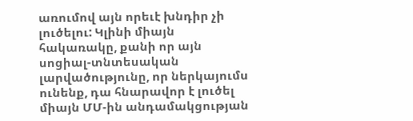առումով այն որեւէ խնդիր չի լուծելու: Կլինի միայն հակառակը, քանի որ այն սոցիալ-տնտեսական լարվածությունը, որ ներկայումս ունենք, դա հնարավոր է լուծել միայն ՄՄ-ին անդամակցության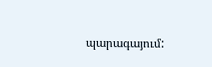պարագայում: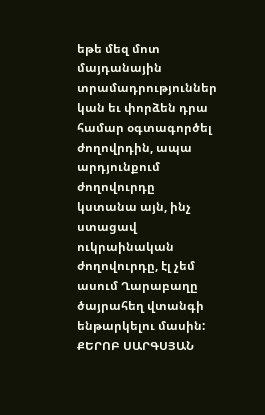եթե մեզ մոտ մայդանային տրամադրություններ կան եւ փորձեն դրա համար օգտագործել ժողովրդին, ապա արդյունքում ժողովուրդը կստանա այն, ինչ ստացավ ուկրաինական ժողովուրդը, էլ չեմ ասում Ղարաբաղը ծայրահեղ վտանգի ենթարկելու մասին:
ՔԵՐՈԲ ՍԱՐԳՍՅԱՆ